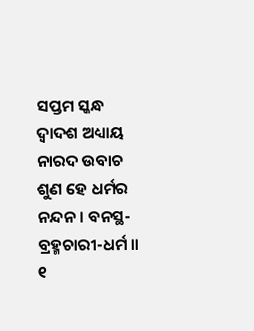ସପ୍ତମ ସ୍କନ୍ଧ
ଦ୍ୱାଦଶ ଅଧ୍ୟାୟ
ନାରଦ ଉବାଚ
ଶୁଣ ହେ ଧର୍ମର ନନ୍ଦନ । ବନସ୍ଥ-ବ୍ରହ୍ମଚାରୀ-ଧର୍ମ ॥ ୧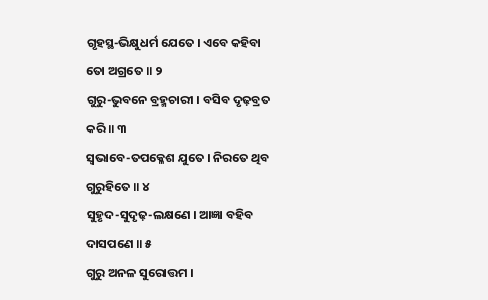ଗୃହସ୍ଥ-ଭିକ୍ଷୁଧର୍ମ ଯେତେ । ଏବେ କହିବା ତୋ ଅଗ୍ରତେ ॥ ୨
ଗୁରୁ-ଭୁବନେ ବ୍ରହ୍ମଚାରୀ । ବସିବ ଦୃଢ଼ବ୍ରତ କରି ॥ ୩
ସ୍ୱଭାବେ-ତପକ୍ଳେଶ ଯୁତେ । ନିରତେ ଥିବ ଗୁରୁହିତେ ॥ ୪
ସୁହୃଦ-ସୁଦୃଢ଼-ଲକ୍ଷଣେ । ଆଜ୍ଞା ବହିବ ଦାସପଣେ ॥ ୫
ଗୁରୁ ଅନଳ ସୁରୋତ୍ତମ ।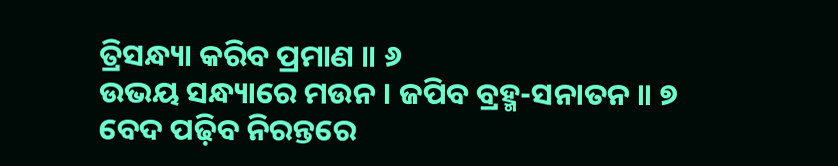ତ୍ରିସନ୍ଧ୍ୟା କରିବ ପ୍ରମାଣ ॥ ୬
ଉଭୟ ସନ୍ଧ୍ୟାରେ ମଉନ । ଜପିବ ବ୍ରହ୍ମ-ସନାତନ ॥ ୭
ବେଦ ପଢ଼ିବ ନିରନ୍ତରେ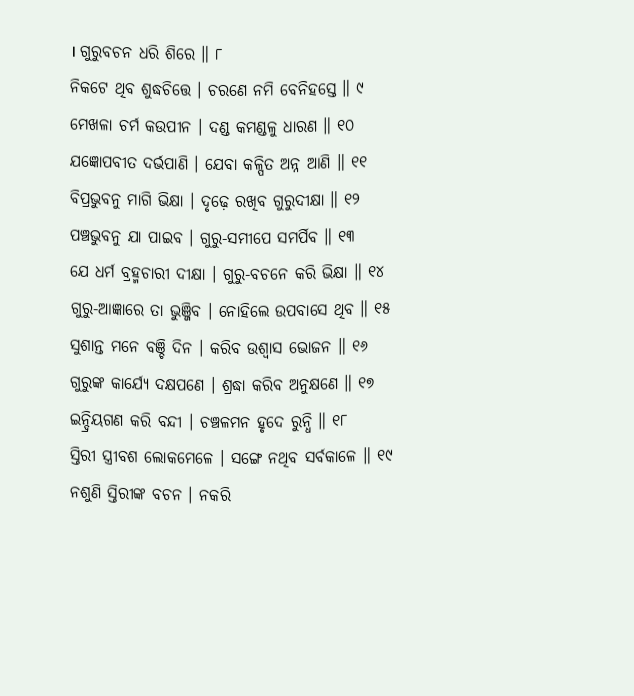। ଗୁରୁବଚନ ଧରି ଶିରେ ॥ ୮
ନିକଟେ ଥିବ ଶୁଦ୍ଧଚିତ୍ତେ । ଚରଣେ ନମି ବେନିହସ୍ତେ ॥ ୯
ମେଖଳା ଚର୍ମ କଉପୀନ । ଦଣ୍ଡ କମଣ୍ଡଳୁ ଧାରଣ ॥ ୧୦
ଯଜ୍ଞୋପବୀତ ଦର୍ଭପାଣି । ଯେବା କଳ୍ପିତ ଅନ୍ନ ଆଣି ॥ ୧୧
ବିପ୍ରଭୁବନୁ ମାଗି ଭିକ୍ଷା । ଦୃଢ଼େ ରଖିବ ଗୁରୁଦୀକ୍ଷା ॥ ୧୨
ପଞ୍ଚଭୁବନୁ ଯା ପାଇବ । ଗୁରୁ-ସମୀପେ ସମର୍ପିବ ॥ ୧୩
ଯେ ଧର୍ମ ବ୍ରହ୍ମଚାରୀ ଦୀକ୍ଷା । ଗୁରୁ-ବଚନେ କରି ଭିକ୍ଷା ॥ ୧୪
ଗୁରୁ-ଆଜ୍ଞାରେ ତା ଭୁଞ୍ଜିବ । ନୋହିଲେ ଉପବାସେ ଥିବ ॥ ୧୫
ସୁଶାନ୍ତ ମନେ ବଞ୍ଚି ଦିନ । କରିବ ଉଶ୍ୱାସ ଭୋଜନ ॥ ୧୬
ଗୁରୁଙ୍କ କାର୍ଯ୍ୟେ ଦକ୍ଷପଣେ । ଶ୍ରଦ୍ଧା କରିବ ଅନୁକ୍ଷଣେ ॥ ୧୭
ଇନ୍ଦ୍ରିୟଗଣ କରି ବନ୍ଦୀ । ଚଞ୍ଚଳମନ ହୃଦେ ରୁନ୍ଧି ॥ ୧୮
ସ୍ତିରୀ ସ୍ତ୍ରୀବଶ ଲୋକମେଳେ । ସଙ୍ଗେ ନଥିବ ସର୍ବକାଳେ ॥ ୧୯
ନଶୁଣି ସ୍ତିରୀଙ୍କ ବଚନ । ନକରି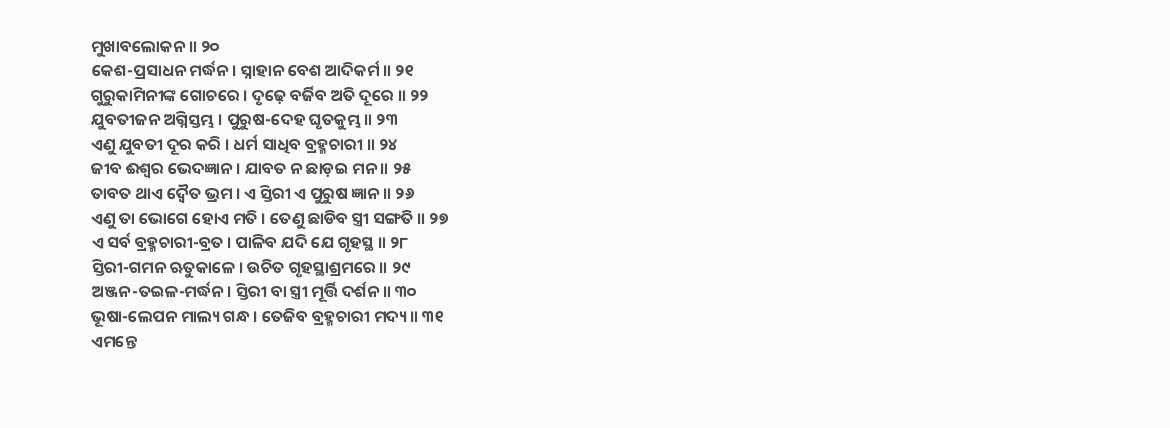ମୁଖାବଲୋକନ ॥ ୨୦
କେଶ-ପ୍ରସାଧନ ମର୍ଦ୍ଧନ । ସ୍ନାହାନ ବେଶ ଆଦିକର୍ମ ॥ ୨୧
ଗୁରୁକାମିନୀଙ୍କ ଗୋଚରେ । ଦୃଢ଼େ ବର୍ଜିବ ଅତି ଦୂରେ ॥ ୨୨
ଯୁବତୀଜନ ଅଗ୍ନିସ୍ତମ୍ଭ । ପୁରୁଷ-ଦେହ ଘୃତକୁମ୍ଭ ॥ ୨୩
ଏଣୁ ଯୁବତୀ ଦୂର କରି । ଧର୍ମ ସାଧିବ ବ୍ରହ୍ମଚାରୀ ॥ ୨୪
ଜୀବ ଈଶ୍ୱର ଭେଦଜ୍ଞାନ । ଯାବତ ନ ଛାଡ଼ଇ ମନ ॥ ୨୫
ତାବତ ଥାଏ ଦ୍ୱୈତ ଭ୍ରମ । ଏ ସ୍ତିରୀ ଏ ପୁରୁଷ ଜ୍ଞାନ ॥ ୨୬
ଏଣୁ ତା ଭୋଗେ ହୋଏ ମତି । ତେଣୁ ଛାଡିବ ସ୍ତ୍ରୀ ସଙ୍ଗତି ॥ ୨୭
ଏ ସର୍ବ ବ୍ରହ୍ମଚାରୀ-ବ୍ରତ । ପାଳିବ ଯଦି ଯେ ଗୃହସ୍ଥ ॥ ୨୮
ସ୍ତିରୀ-ଗମନ ଋତୁକାଳେ । ଉଚିତ ଗୃହସ୍ଥାଶ୍ରମରେ ॥ ୨୯
ଅଞ୍ଜନ-ତଇଳ-ମର୍ଦ୍ଧନ । ସ୍ତିରୀ ବା ସ୍ତ୍ରୀ ମୂର୍ତ୍ତି ଦର୍ଶନ ॥ ୩୦
ଭୂଷା-ଲେପନ ମାଲ୍ୟ ଗନ୍ଧ । ତେଜିବ ବ୍ରହ୍ମଚାରୀ ମଦ୍ୟ ॥ ୩୧
ଏମନ୍ତେ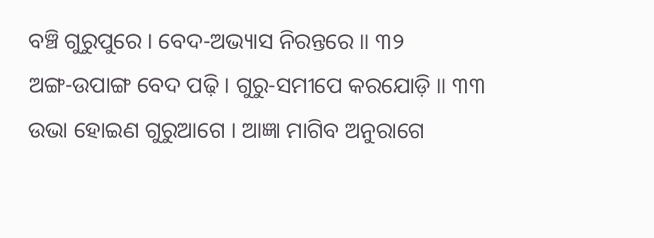ବଞ୍ଚି ଗୁରୁପୁରେ । ବେଦ-ଅଭ୍ୟାସ ନିରନ୍ତରେ ॥ ୩୨
ଅଙ୍ଗ-ଉପାଙ୍ଗ ବେଦ ପଢ଼ି । ଗୁରୁ-ସମୀପେ କରଯୋଡ଼ି ॥ ୩୩
ଉଭା ହୋଇଣ ଗୁରୁଆଗେ । ଆଜ୍ଞା ମାଗିବ ଅନୁରାଗେ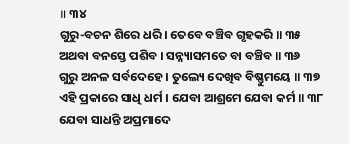॥ ୩୪
ଗୁରୁ-ବଚନ ଶିରେ ଧରି । ତେବେ ବଞ୍ଚିବ ଗୃହକରି ॥ ୩୫
ଅଥବା ବନସ୍ତେ ପଶିବ । ସନ୍ନ୍ୟାସମତେ ବା ବଞ୍ଚିବ ॥ ୩୬
ଗୁରୁ ଅନଳ ସର୍ବଦେହେ । ତୁଲ୍ୟେ ଦେଖିବ ବିଷ୍ଣୁମୟେ ॥ ୩୭
ଏହି ପ୍ରକାରେ ସାଧି ଧର୍ମ । ଯେବା ଆଶ୍ରମେ ଯେବା କର୍ମ ॥ ୩୮
ଯେବା ସାଧନ୍ତି ଅପ୍ରମାଦେ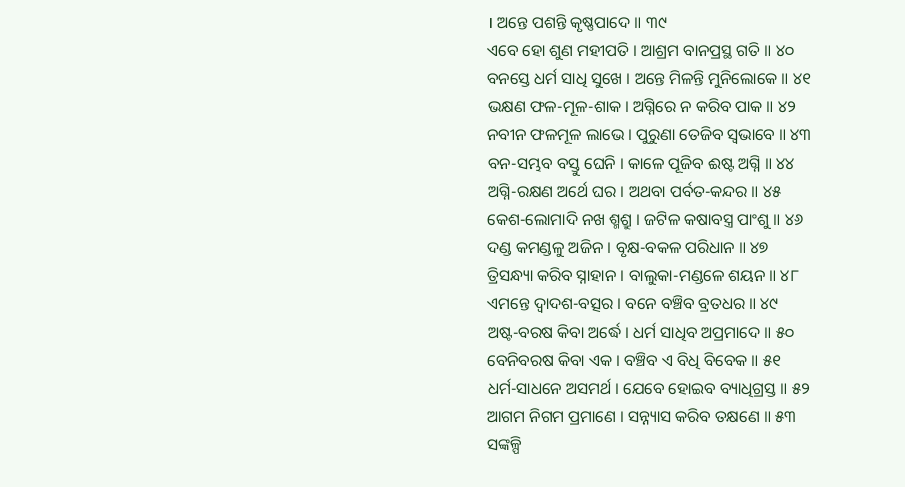। ଅନ୍ତେ ପଶନ୍ତି କୃଷ୍ଣପାଦେ ॥ ୩୯
ଏବେ ହୋ ଶୁଣ ମହୀପତି । ଆଶ୍ରମ ବାନପ୍ରସ୍ଥ ଗତି ॥ ୪୦
ବନସ୍ତେ ଧର୍ମ ସାଧି ସୁଖେ । ଅନ୍ତେ ମିଳନ୍ତି ମୁନିଲୋକେ ॥ ୪୧
ଭକ୍ଷଣ ଫଳ-ମୂଳ-ଶାକ । ଅଗ୍ନିରେ ନ କରିବ ପାକ ॥ ୪୨
ନବୀନ ଫଳମୂଳ ଲାଭେ । ପୁରୁଣା ତେଜିବ ସ୍ୱଭାବେ ॥ ୪୩
ବନ-ସମ୍ଭବ ବସ୍ତୁ ଘେନି । କାଳେ ପୂଜିବ ଈଷ୍ଟ ଅଗ୍ନି ॥ ୪୪
ଅଗ୍ନି-ରକ୍ଷଣ ଅର୍ଥେ ଘର । ଅଥବା ପର୍ବତ-କନ୍ଦର ॥ ୪୫
କେଶ-ଲୋମାଦି ନଖ ଶ୍ମଶ୍ରୁ । ଜଟିଳ କଷାବସ୍ତ୍ର ପାଂଶୁ ॥ ୪୬
ଦଣ୍ଡ କମଣ୍ଡଳୁ ଅଜିନ । ବୃକ୍ଷ-ବକଳ ପରିଧାନ ॥ ୪୭
ତ୍ରିସନ୍ଧ୍ୟା କରିବ ସ୍ନାହାନ । ବାଲୁକା-ମଣ୍ଡଳେ ଶୟନ ॥ ୪୮
ଏମନ୍ତେ ଦ୍ୱାଦଶ-ବତ୍ସର । ବନେ ବଞ୍ଚିବ ବ୍ରତଧର ॥ ୪୯
ଅଷ୍ଟ-ବରଷ କିବା ଅର୍ଦ୍ଧେ । ଧର୍ମ ସାଧିବ ଅପ୍ରମାଦେ ॥ ୫୦
ବେନିବରଷ କିବା ଏକ । ବଞ୍ଚିବ ଏ ବିଧି ବିବେକ ॥ ୫୧
ଧର୍ମ-ସାଧନେ ଅସମର୍ଥ । ଯେବେ ହୋଇବ ବ୍ୟାଧିଗ୍ରସ୍ତ ॥ ୫୨
ଆଗମ ନିଗମ ପ୍ରମାଣେ । ସନ୍ନ୍ୟାସ କରିବ ତକ୍ଷଣେ ॥ ୫୩
ସଙ୍କଳ୍ପି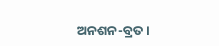ଅନଶନ-ବ୍ରତ ।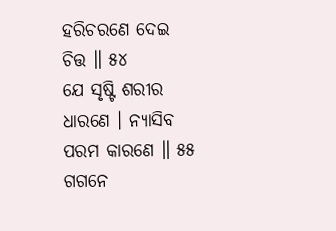ହରିଚରଣେ ଦେଇ ଚିତ୍ତ ॥ ୫୪
ଯେ ସୃଷ୍ଟି ଶରୀର ଧାରଣେ । ନ୍ୟାସିବ ପରମ କାରଣେ ॥ ୫୫
ଗଗନେ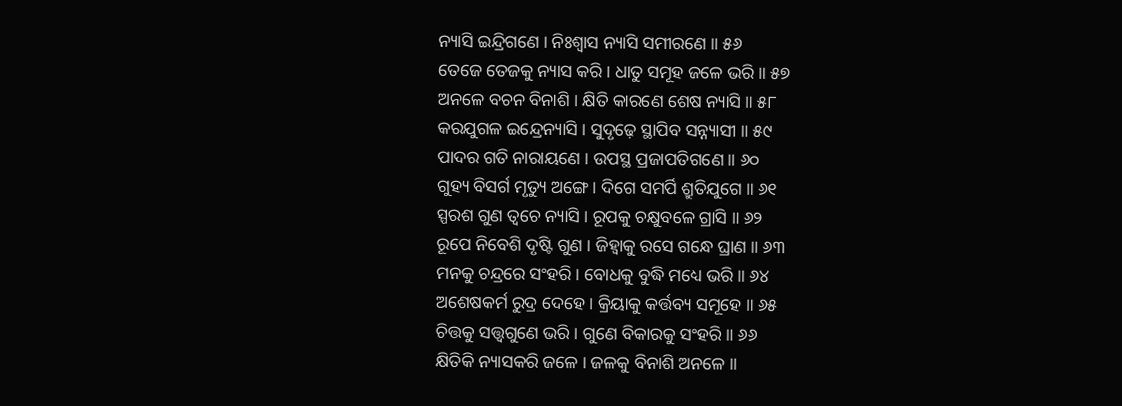ନ୍ୟାସି ଇନ୍ଦ୍ରିଗଣେ । ନିଃଶ୍ୱାସ ନ୍ୟାସି ସମୀରଣେ ॥ ୫୬
ତେଜେ ତେଜକୁ ନ୍ୟାସ କରି । ଧାତୁ ସମୂହ ଜଳେ ଭରି ॥ ୫୭
ଅନଳେ ବଚନ ବିନାଶି । କ୍ଷିତି କାରଣେ ଶେଷ ନ୍ୟାସି ॥ ୫୮
କରଯୁଗଳ ଇନ୍ଦ୍ରେନ୍ୟାସି । ସୁଦୃଢ଼େ ସ୍ଥାପିବ ସନ୍ନ୍ୟାସୀ ॥ ୫୯
ପାଦର ଗତି ନାରାୟଣେ । ଉପସ୍ଥ ପ୍ରଜାପତିଗଣେ ॥ ୬୦
ଗୁହ୍ୟ ବିସର୍ଗ ମୃତ୍ୟୁ ଅଙ୍ଗେ । ଦିଗେ ସମର୍ପି ଶ୍ରୁତିଯୁଗେ ॥ ୬୧
ସ୍ପରଶ ଗୁଣ ତ୍ୱଚେ ନ୍ୟାସି । ରୂପକୁ ଚକ୍ଷୁବଳେ ଗ୍ରାସି ॥ ୬୨
ରୂପେ ନିବେଶି ଦୃଷ୍ଟି ଗୁଣ । ଜିହ୍ୱାକୁ ରସେ ଗନ୍ଧେ ଘ୍ରାଣ ॥ ୬୩
ମନକୁ ଚନ୍ଦ୍ରରେ ସଂହରି । ବୋଧକୁ ବୁଦ୍ଧି ମଧ୍ୟେ ଭରି ॥ ୬୪
ଅଶେଷକର୍ମ ରୁଦ୍ର ଦେହେ । କ୍ରିୟାକୁ କର୍ତ୍ତବ୍ୟ ସମୂହେ ॥ ୬୫
ଚିତ୍ତକୁ ସତ୍ତ୍ୱଗୁଣେ ଭରି । ଗୁଣେ ବିକାରକୁ ସଂହରି ॥ ୬୬
କ୍ଷିତିକି ନ୍ୟାସକରି ଜଳେ । ଜଳକୁ ବିନାଶି ଅନଳେ ॥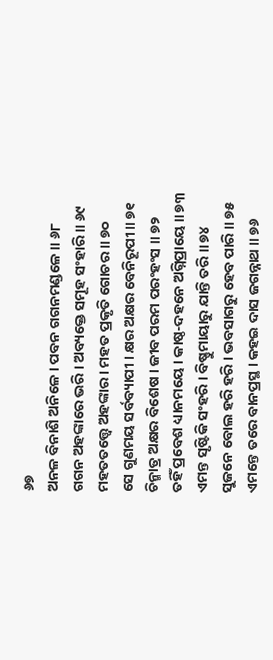୬୭
ଅନଳ ବିନାଶି ଅନିଳେ । ପବନ ଗଗନମଣ୍ଡଳେ ॥ ୬୮
ଗଗନ ଅହଙ୍କାରେ ଭରି । ଅବ୍ୟକ୍ତେ ସମୂହ ସଂହାରି ॥ ୬୯
ମହତତତ୍ତ୍ୱେ ଅହଙ୍କାର । ମହତ ପ୍ରକୃତି ଗୋଚର ॥ ୭୦
ସେ ଗୁଣମୟ ସର୍ବବ୍ୟାପୀ । କ୍ଷର ଅକ୍ଷର ବେନିରୂପୀ ॥ ୭୧
ଚିନ୍ମାତ୍ର ଅକ୍ଷର ବିଶେଷ । ଜୀବ ପରମ ପରଂହଂସ ॥ ୭୨
ତହିଁ ପ୍ରବେଶ ଧ୍ୟାନମୟେ । କାଷ୍ଠ-ଦହନେ ଅଗ୍ନିପ୍ରାୟେ ॥ ୭୩
ଏମନ୍ତ ସୃଷ୍ଟିକି ସଂହରି । ବିଷ୍ଣୁମାୟାରୁ ଯାନ୍ତି ତରି ॥ ୭୪
ସୁଜନେ ବୋଲ ହରି ହରି । ଭବସାଗରୁ ହେବ ପାରି ॥ ୭୫
ଏମନ୍ତେ ତରେ ବାନପ୍ରସ୍ଥ । କହଇ ଦାସ ଜଗନ୍ନାଥ ॥ ୭୬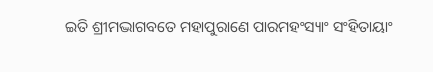ଇତି ଶ୍ରୀମଦ୍ଭାଗବତେ ମହାପୁରାଣେ ପାରମହଂସ୍ୟାଂ ସଂହିତାୟାଂ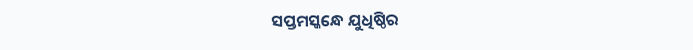ସପ୍ତମସ୍କନ୍ଧେ ଯୁଧିଷ୍ଠିର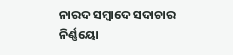ନାରଦ ସମ୍ୱାଦେ ସଦାଚାର ନିର୍ଣ୍ଣୟୋ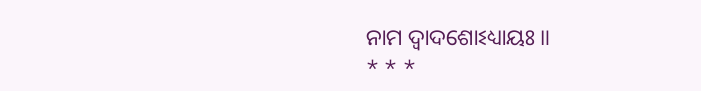ନାମ ଦ୍ୱାଦଶୋଽଧ୍ୟାୟଃ ॥
* * *